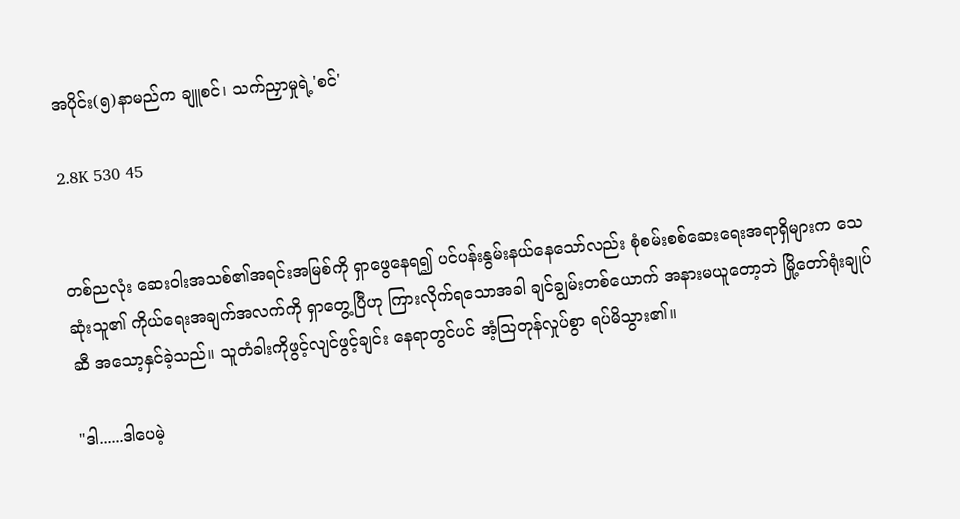အပိုင်း(၅)နာမည်က ချူစင်၊ သက်ညှာမှုရဲ့'စင်'

2.8K 530 45


တစ်ညလုံး ဆေးဝါးအသစ်၏အရင်းအမြစ်ကို ရှာဖွေနေရ၍ ပင်ပန်းနွမ်းနယ်နေသော်လည်း စုံစမ်းစစ်ဆေးရေးအရာရှိများက သေဆုံးသူ၏ ကိုယ်ရေးအချက်အလက်ကို ရှာတွေ့ပြီဟု ကြားလိုက်ရသောအခါ ချင်ချွမ်းတစ်ယောက် အနားမယူတော့ဘဲ မြို့တော်ရုံးချုပ်ဆီ အသော့နှင်ခဲ့သည်။ သူတံခါးကိုဖွင့်လျင်ဖွင့်ချင်း နေရာတွင်ပင် အံ့ဩတုန်လှုပ်စွာ ရပ်မိသွား၏။

"ဒါ......ဒါပေမဲ့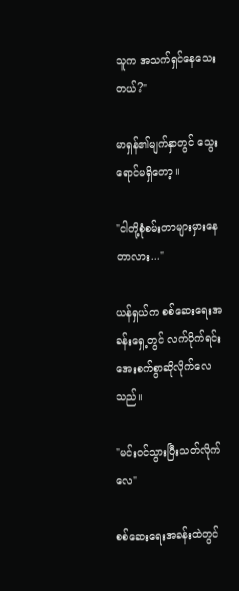သူက အသက်ရှင်နေသေးတယ်?"

မာရှန်၏မျက်နှာတွင် သွေးရောင်မရှိတော့။

"ငါတို့စုံစမ်းတာများမှားနေတာလား..."

ယန်ရှယ်က စစ်ဆေးရေးအခန်းရှေ့တွင် လက်ပိုက်ရင်း အေးစက်စွာဆိုလိုက်လေသည်။

"မင်းဝင်သွားပြီးသတ်လိုက်လေ"

စစ်ဆေးရေးအခန်းထဲတွင်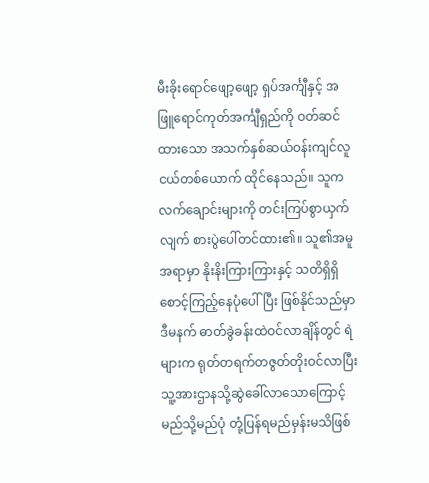မီးခိုးရောင်ဖျော့ဖျော့ ရှပ်အင်္ကျီနှင့် အဖြူရောင်ကုတ်အင်္ကျီရှည်ကို ဝတ်ဆင်ထားသော အသက်နှစ်ဆယ်ဝန်းကျင်လူငယ်တစ်ယောက် ထိုင်နေသည်။ သူက လက်ချောင်းများကို တင်းကြပ်စွာယှက်လျက် စားပွဲပေါ်တင်ထား၏။ သူ၏အမူအရာမှာ နိုးနိးကြားကြားနှင့် သတိရှိရှိစောင့်ကြည့်နေပုံပေါ်ပြီး ဖြစ်နိုင်သည်မှာ ဒီမနက် ဓာတ်ခွဲခန်းထဲဝင်လာချိန်တွင် ရဲများက ရုတ်တရက်တဇွတ်တိုးဝင်လာပြီး သူ့အားဌာနသို့ဆွဲခေါ်လာသောကြောင့် မည်သို့မည်ပုံ တုံ့ပြန်ရမည်မှန်းမသိဖြစ်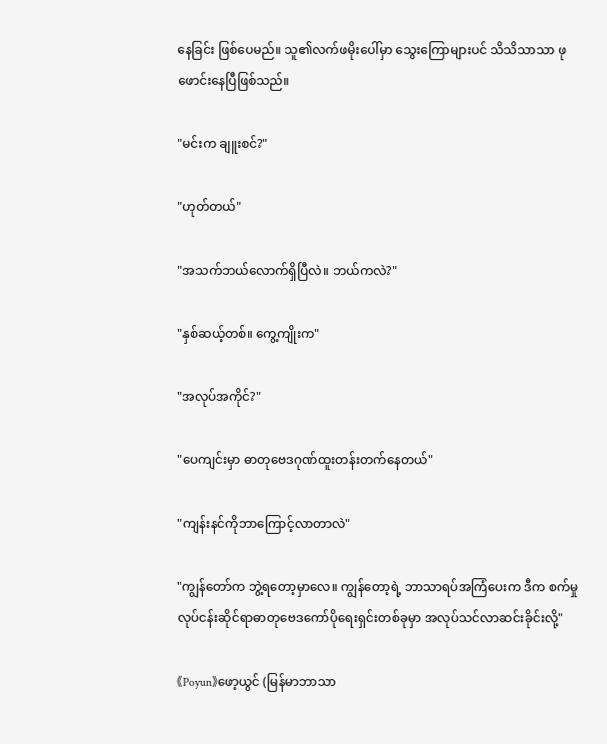နေခြင်း ဖြစ်ပေမည်။ သူ၏လက်ဖမိုးပေါ်မှာ သွေးကြောများပင် သိသိသာသာ ဖုဖောင်းနေပြီဖြစ်သည်။

"မင်းက ချူးစင်?"

"ဟုတ်တယ်"

"အသက်ဘယ်လောက်ရှိပြီလဲ။ ဘယ်ကလဲ?"

"နှစ်ဆယ့်တစ်။ ကွေ့ကျိုးက"

"အလုပ်အကိုင်?"

"ပေကျင်းမှာ ဓာတုဗေဒဂုဏ်ထူးတန်းတက်နေတယ်"

"ကျန်းနင်ကိုဘာကြောင့်လာတာလဲ"

"ကျွန်တော်က ဘွဲ့ရတော့မှာလေ။ ကျွန်တော့ရဲ့ ဘာသာရပ်အကြံပေးက ဒီက စက်မှုလုပ်ငန်းဆိုင်ရာဓာတုဗေဒကော်ပိုရေးရှင်းတစ်ခုမှာ အလုပ်သင်လာဆင်းခိုင်းလို့"

《Poyun》ဖော့ယွင် (မြန်မာဘာသာ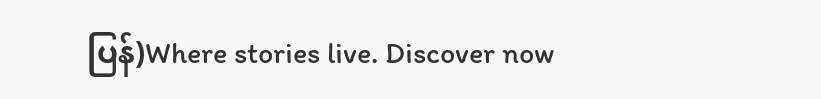ပြန်)Where stories live. Discover now